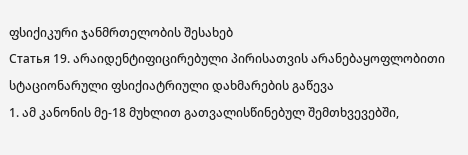ფსიქიკური ჯანმრთელობის შესახებ
Статья 19. არაიდენტიფიცირებული პირისათვის არანებაყოფლობითი სტაციონარული ფსიქიატრიული დახმარების გაწევა
1. ამ კანონის მე-18 მუხლით გათვალისწინებულ შემთხვევებში,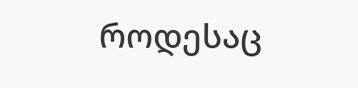როდესაც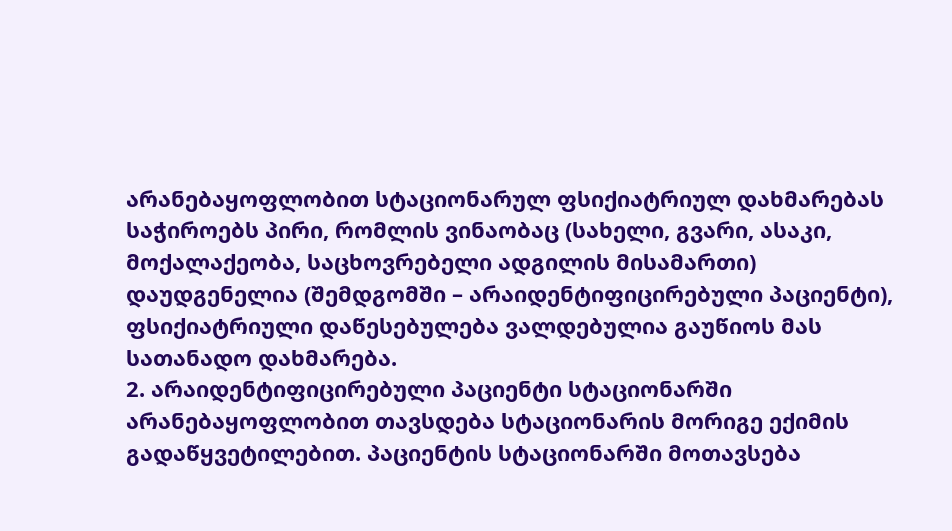არანებაყოფლობით სტაციონარულ ფსიქიატრიულ დახმარებას საჭიროებს პირი, რომლის ვინაობაც (სახელი, გვარი, ასაკი, მოქალაქეობა, საცხოვრებელი ადგილის მისამართი) დაუდგენელია (შემდგომში – არაიდენტიფიცირებული პაციენტი), ფსიქიატრიული დაწესებულება ვალდებულია გაუწიოს მას სათანადო დახმარება.
2. არაიდენტიფიცირებული პაციენტი სტაციონარში არანებაყოფლობით თავსდება სტაციონარის მორიგე ექიმის გადაწყვეტილებით. პაციენტის სტაციონარში მოთავსება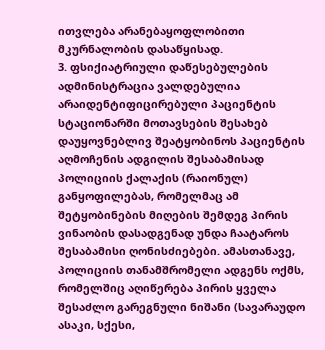ითვლება არანებაყოფლობითი მკურნალობის დასაწყისად.
3. ფსიქიატრიული დაწესებულების ადმინისტრაცია ვალდებულია არაიდენტიფიცირებული პაციენტის სტაციონარში მოთავსების შესახებ დაუყოვნებლივ შეატყობინოს პაციენტის აღმოჩენის ადგილის შესაბამისად პოლიციის ქალაქის (რაიონულ) განყოფილებას, რომელმაც ამ შეტყობინების მიღების შემდეგ პირის ვინაობის დასადგენად უნდა ჩაატაროს შესაბამისი ღონისძიებები. ამასთანავე, პოლიციის თანამშრომელი ადგენს ოქმს, რომელშიც აღიწერება პირის ყველა შესაძლო გარეგნული ნიშანი (სავარაუდო ასაკი, სქესი,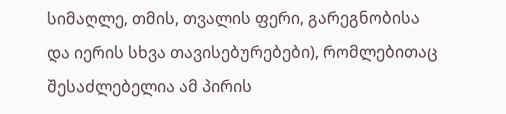სიმაღლე, თმის, თვალის ფერი, გარეგნობისა და იერის სხვა თავისებურებები), რომლებითაც შესაძლებელია ამ პირის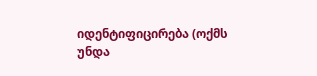იდენტიფიცირება (ოქმს უნდა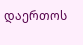დაერთოს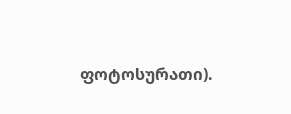ფოტოსურათი).